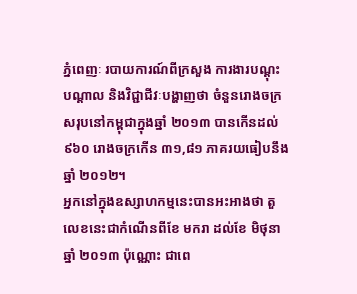ភ្នំពេញៈ របាយការណ៍ពីក្រសួង ការងារបណ្តុះបណ្តាល និងវិជ្ជាជីវៈបង្ហាញថា ចំនួនរោងចក្រសរុបនៅកម្ពុជាក្នុងឆ្នាំ ២០១៣ បានកើនដល់ ៩៦០ រោងចក្រកើន ៣១,៨១ ភាគរយធៀបនឹងឆ្នាំ ២០១២។
អ្នកនៅក្នុងឧស្សាហកម្មនេះបានអះអាងថា តួលេខនេះជាកំណើនពីខែ មករា ដល់ខែ មិថុនា ឆ្នាំ ២០១៣ ប៉ុណ្ណោះ ជាពេ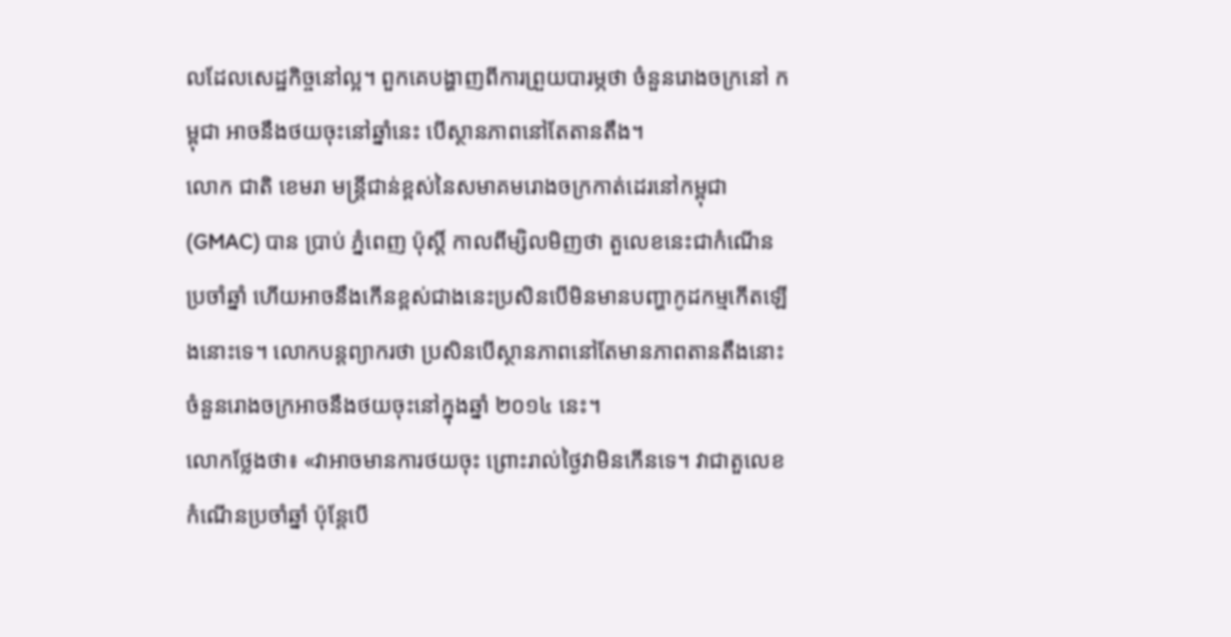លដែលសេដ្ឋកិច្ចនៅល្អ។ ពួកគេបង្ហាញពីការព្រួយបារម្ភថា ចំនួនរោងចក្រនៅ កម្ពុជា អាចនឹងថយចុះនៅឆ្នាំនេះ បើស្ថានភាពនៅតែតានតឹង។
លោក ជាតិ ខេមរា មន្ត្រីជាន់ខ្ពស់នៃសមាគមរោងចក្រកាត់ដេរនៅកម្ពុជា (GMAC) បាន ប្រាប់ ភ្នំពេញ ប៉ុស្តិ៍ កាលពីម្សិលមិញថា តួលេខនេះជាកំណើនប្រចាំឆ្នាំ ហើយអាចនឹងកើនខ្ពស់ជាងនេះប្រសិនបើមិនមានបញ្ហាកូដកម្មកើតឡើងនោះទេ។ លោកបន្តព្យាករថា ប្រសិនបើស្ថានភាពនៅតែមានភាពតានតឹងនោះចំនួនរោងចក្រអាចនឹងថយចុះនៅក្នុងឆ្នាំ ២០១៤ នេះ។
លោកថ្លែងថា៖ «វាអាចមានការថយចុះ ព្រោះរាល់ថ្ងៃវាមិនកើនទេ។ វាជាតួលេខកំណើនប្រចាំឆ្នាំ ប៉ុន្តែបើ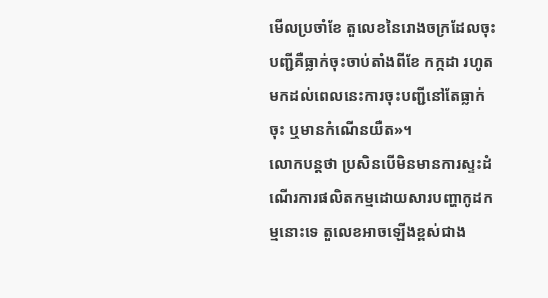មើលប្រចាំខែ តួលេខនៃរោងចក្រដែលចុះបញ្ជីគឺធ្លាក់ចុះចាប់តាំងពីខែ កក្កដា រហូតមកដល់ពេលនេះការចុះបញ្ជីនៅតែធ្លាក់ចុះ ឬមានកំណើនយឺត»។
លោកបន្តថា ប្រសិនបើមិនមានការស្ទះដំណើរការផលិតកម្មដោយសារបញ្ហាកូដកម្មនោះទេ តួលេខអាចឡើងខ្ពស់ជាង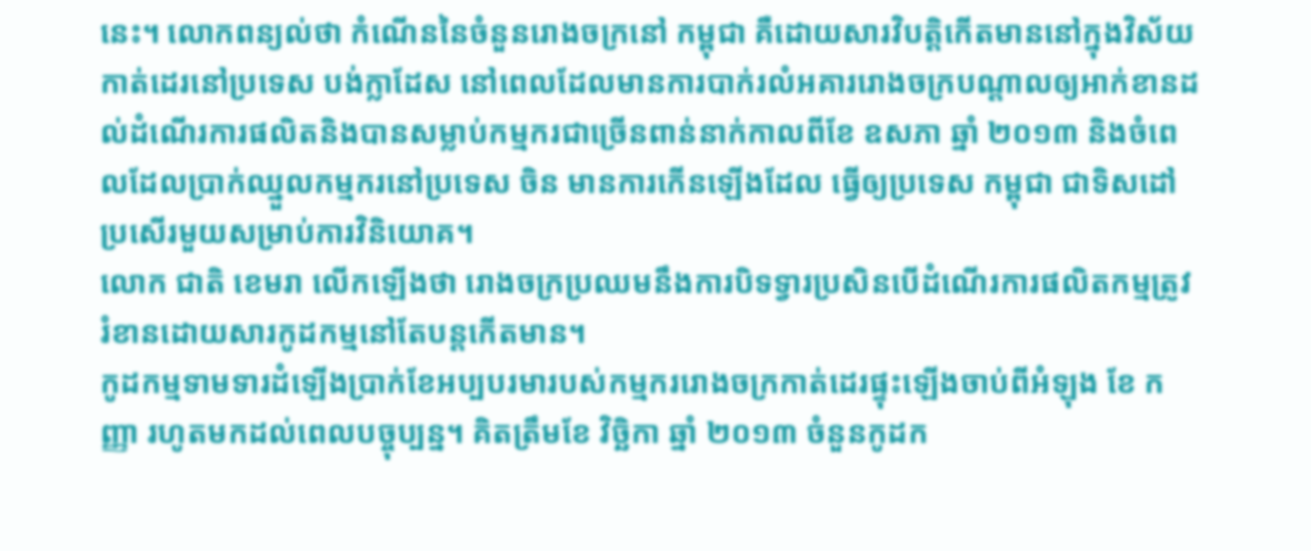នេះ។ លោកពន្យល់ថា កំណើននៃចំនួនរោងចក្រនៅ កម្ពុជា គឺដោយសារវិបត្តិកើតមាននៅក្នុងវិស័យកាត់ដេរនៅប្រទេស បង់ក្លាដែស នៅពេលដែលមានការបាក់រលំអគាររោងចក្របណ្តាលឲ្យអាក់ខានដល់ដំណើរការផលិតនិងបានសម្លាប់កម្មករជាច្រើនពាន់នាក់កាលពីខែ ឧសភា ឆ្នាំ ២០១៣ និងចំពេលដែលប្រាក់ឈ្នួលកម្មករនៅប្រទេស ចិន មានការកើនឡើងដែល ធ្វើឲ្យប្រទេស កម្ពុជា ជាទិសដៅប្រសើរមួយសម្រាប់ការវិនិយោគ។
លោក ជាតិ ខេមរា លើកឡើងថា រោងចក្រប្រឈមនឹងការបិទទ្វារប្រសិនបើដំណើរការផលិតកម្មត្រូវរំខានដោយសារកូដកម្មនៅតែបន្តកើតមាន។
កូដកម្មទាមទារដំឡើងប្រាក់ខែអប្បបរមារបស់កម្មកររោងចក្រកាត់ដេរផ្ទុះឡើងចាប់ពីអំឡុង ខែ កញ្ញា រហូតមកដល់ពេលបច្ចុប្បន្ន។ គិតត្រឹមខែ វិច្ឆិកា ឆ្នាំ ២០១៣ ចំនួនកូដក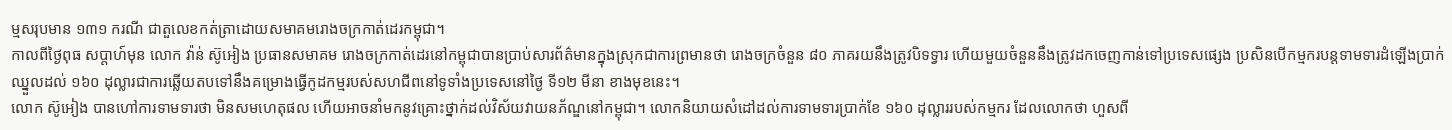ម្មសរុបមាន ១៣១ ករណី ជាតួលេខកត់ត្រាដោយសមាគមរោងចក្រកាត់ដេរកម្ពុជា។
កាលពីថ្ងៃពុធ សប្តាហ៍មុន លោក វ៉ាន់ ស៊ូអៀង ប្រធានសមាគម រោងចក្រកាត់ដេរនៅកម្ពុជាបានប្រាប់សារព័ត៌មានក្នុងស្រុកជាការព្រមានថា រោងចក្រចំនួន ៨០ ភាគរយនឹងត្រូវបិទទ្វារ ហើយមួយចំនួននឹងត្រូវដកចេញកាន់ទៅប្រទេសផ្សេង ប្រសិនបើកម្មករបន្តទាមទារដំឡើងប្រាក់ឈ្នួលដល់ ១៦០ ដុល្លារជាការឆ្លើយតបទៅនឹងគម្រោងធ្វើកូដកម្មរបស់សហជីពនៅទូទាំងប្រទេសនៅថ្ងៃ ទី១២ មីនា ខាងមុខនេះ។
លោក ស៊ូអៀង បានហៅការទាមទារថា មិនសមហេតុផល ហើយអាចនាំមកនូវគ្រោះថ្នាក់ដល់វិស័យវាយនភ័ណ្ឌនៅកម្ពុជា។ លោកនិយាយសំដៅដល់ការទាមទារប្រាក់ខែ ១៦០ ដុល្លាររបស់កម្មករ ដែលលោកថា ហួសពី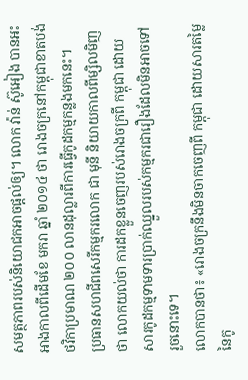សមត្ថភាពរបស់និយោជកអាចផ្តល់ឲ្យ។ លោក វ៉ាន់ ស៊ូអៀង បានអះអាងកាលពីដើមខែ មករា ឆ្នាំ ២០១៤ ថា រោងចក្រនៅកម្ពុជាខាតបង់ថវិកាប្រមាណ ២០០ លានដុល្លារពីការធ្វើកូដកម្មកន្លងមកនេះ។
ប្រធានសហជីពសេរីកម្មករលោក ជា មុនី និយាយកាលពីម្សិលមិញថា លោកយល់ថា ការដកខ្លួនចេញរបស់រោងចក្រពី កម្ពុជា ដោយសារកូដកម្មទាមទារប្រាក់ឈ្នួលរបស់កម្មករជារឿងដែលមិនអាចទៅរួចនោះទេ។
លោកបានថា៖ «រោងចក្រនឹងមិនចាកចេញពី កម្ពុជា ដោយសារតម្លៃនៃកូ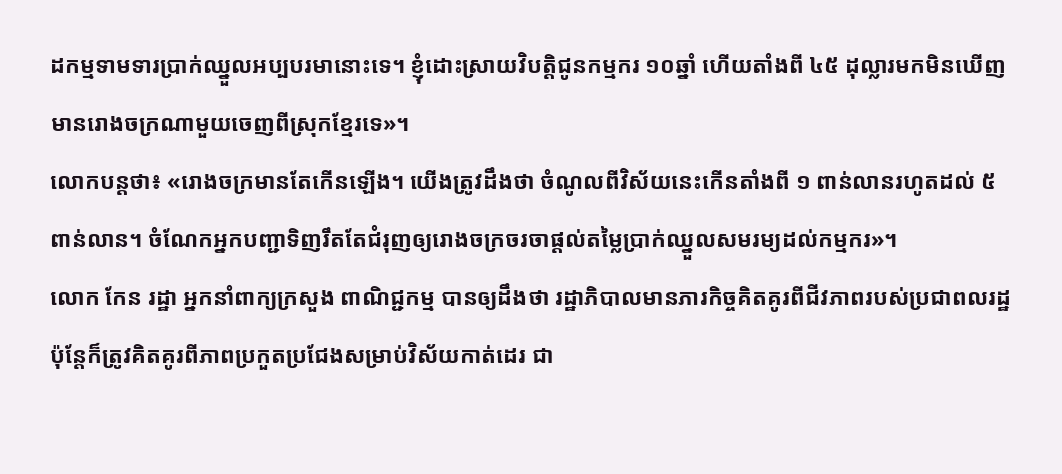ដកម្មទាមទារប្រាក់ឈ្នួលអប្បបរមានោះទេ។ ខ្ញុំដោះស្រាយវិបត្តិជូនកម្មករ ១០ឆ្នាំ ហើយតាំងពី ៤៥ ដុល្លារមកមិនឃើញមានរោងចក្រណាមួយចេញពីស្រុកខ្មែរទេ»។
លោកបន្តថា៖ «រោងចក្រមានតែកើនឡើង។ យើងត្រូវដឹងថា ចំណូលពីវិស័យនេះកើនតាំងពី ១ ពាន់លានរហូតដល់ ៥ ពាន់លាន។ ចំណែកអ្នកបញ្ជាទិញរឹតតែជំរុញឲ្យរោងចក្រចរចាផ្តល់តម្លៃប្រាក់ឈ្នួលសមរម្យដល់កម្មករ»។
លោក កែន រដ្ឋា អ្នកនាំពាក្យក្រសួង ពាណិជ្ជកម្ម បានឲ្យដឹងថា រដ្ឋាភិបាលមានភារកិច្ចគិតគូរពីជីវភាពរបស់ប្រជាពលរដ្ឋ ប៉ុន្តែក៏ត្រូវគិតគូរពីភាពប្រកួតប្រជែងសម្រាប់វិស័យកាត់ដេរ ជា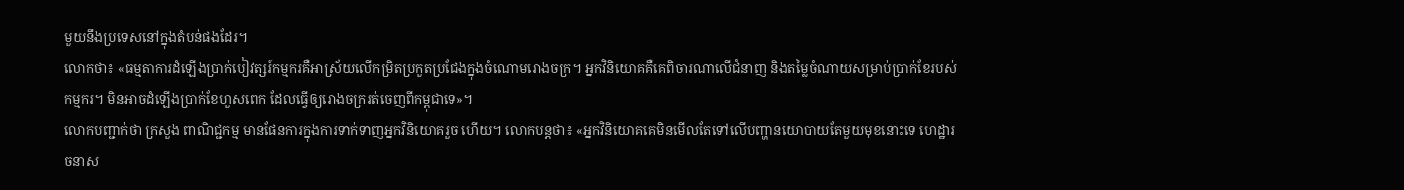មួយនឹងប្រទេសនៅក្នុងតំបន់ផងដែរ។
លោកថា៖ «ធម្មតាការដំឡើងប្រាក់បៀវត្សរ៍កម្មករគឺអាស្រ័យលើកម្រិតប្រកួតប្រជែងក្នុងចំណោមរោងចក្រ។ អ្នកវិនិយោគគឺគេពិចារណាលើជំនាញ និងតម្លៃចំណាយសម្រាប់ប្រាក់ខែរបស់កម្មករ។ មិនអាចដំឡើងប្រាក់ខែហួសពេក ដែលធ្វើឲ្យរោងចក្ររត់ចេញពីកម្ពុជាទេ»។
លោកបញ្ជាក់ថា ក្រសួង ពាណិជ្ជកម្ម មានផែនការក្នុងការទាក់ទាញអ្នកវិនិយោគរួច ហើយ។ លោកបន្តថា៖ «អ្នកវិនិយោគគេមិនមើលតែទៅលើបញ្ហានយោបាយតែមួយមុខនោះទេ ហេដ្ឋារចនាស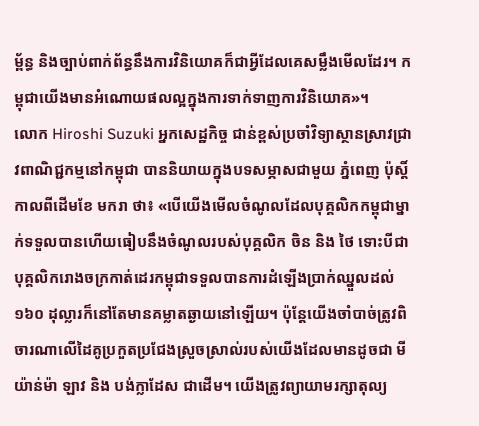ម្ព័ន្ធ និងច្បាប់ពាក់ព័ន្ធនឹងការវិនិយោគក៏ជាអ្វីដែលគេសម្លឹងមើលដែរ។ កម្ពុជាយើងមានអំណោយផលល្អក្នុងការទាក់ទាញការវិនិយោគ»។
លោក Hiroshi Suzuki អ្នកសេដ្ឋកិច្ច ជាន់ខ្ពស់ប្រចាំវិទ្យាស្ថានស្រាវជ្រាវពាណិជ្ជកម្មនៅកម្ពុជា បាននិយាយក្នុងបទសម្ភាសជាមួយ ភ្នំពេញ ប៉ុស្តិ៍ កាលពីដើមខែ មករា ថា៖ «បើយើងមើលចំណូលដែលបុគ្គលិកកម្ពុជាម្នាក់ទទួលបានហើយធៀបនឹងចំណូលរបស់បុគ្គលិក ចិន និង ថៃ ទោះបីជាបុគ្គលិករោងចក្រកាត់ដេរកម្ពុជាទទួលបានការដំឡើងប្រាក់ឈ្នួលដល់ ១៦០ ដុល្លារក៏នៅតែមានគម្លាតឆ្ងាយនៅឡើយ។ ប៉ុន្តែយើងចាំបាច់ត្រូវពិចារណាលើដៃគូប្រកួតប្រជែងស្រួចស្រាល់របស់យើងដែលមានដូចជា មីយ៉ាន់ម៉ា ឡាវ និង បង់ក្លាដែស ជាដើម។ យើងត្រូវព្យាយាមរក្សាតុល្យ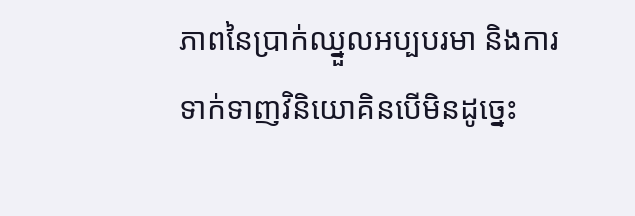ភាពនៃប្រាក់ឈ្នួលអប្បបរមា និងការទាក់ទាញវិនិយោគិនបើមិនដូច្នេះ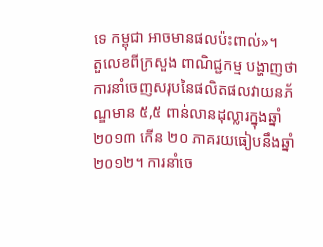ទេ កម្ពុជា អាចមានផលប៉ះពាល់»។
តួលេខពីក្រសួង ពាណិជ្ជកម្ម បង្ហាញថា ការនាំចេញសរុបនៃផលិតផលវាយនភ័ណ្ឌមាន ៥,៥ ពាន់លានដុល្លារក្នុងឆ្នាំ ២០១៣ កើន ២០ ភាគរយធៀបនឹងឆ្នាំ ២០១២។ ការនាំចេ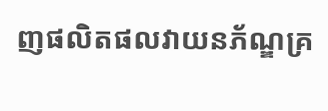ញផលិតផលវាយនភ័ណ្ឌគ្រ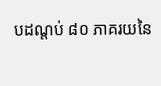បដណ្តប់ ៨០ ភាគរយនៃ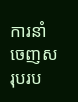ការនាំចេញសរុបរប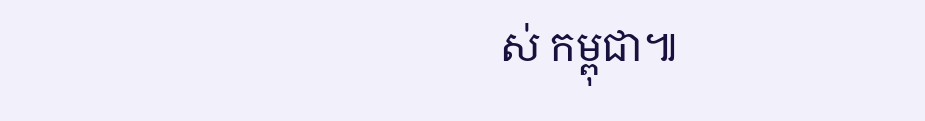ស់ កម្ពុជា៕